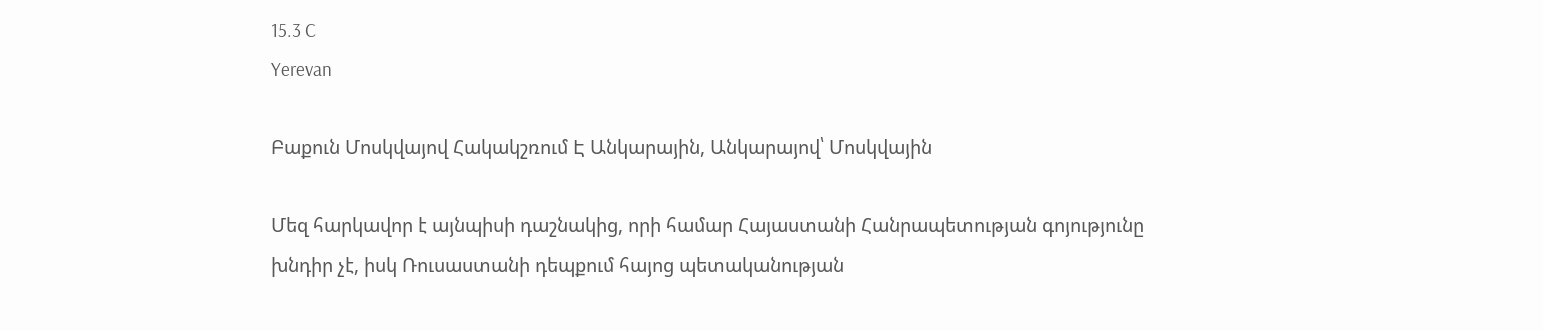15.3 C
Yerevan

Բաքուն Մոսկվայով Հակակշռում Է Անկարային, Անկարայով՝ Մոսկվային

Մեզ հարկավոր է այնպիսի դաշնակից, որի համար Հայաստանի Հանրապետության գոյությունը խնդիր չէ, իսկ Ռուսաստանի դեպքում հայոց պետականության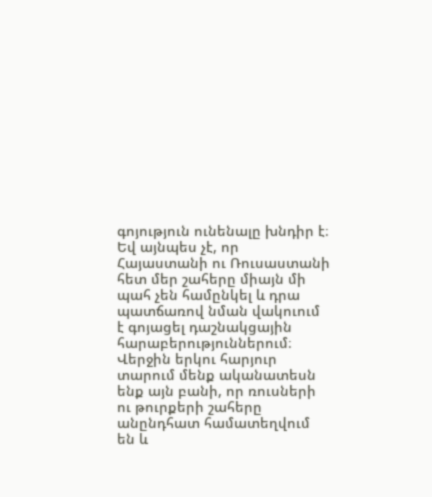գոյություն ունենալը խնդիր է։ Եվ այնպես չէ, որ Հայաստանի ու Ռուսաստանի հետ մեր շահերը միայն մի պահ չեն համընկել և դրա պատճառով նման վակուում է գոյացել դաշնակցային հարաբերություններում։ Վերջին երկու հարյուր տարում մենք ականատեսն ենք այն բանի, որ ռուսների ու թուրքերի շահերը անընդհատ համատեղվում են և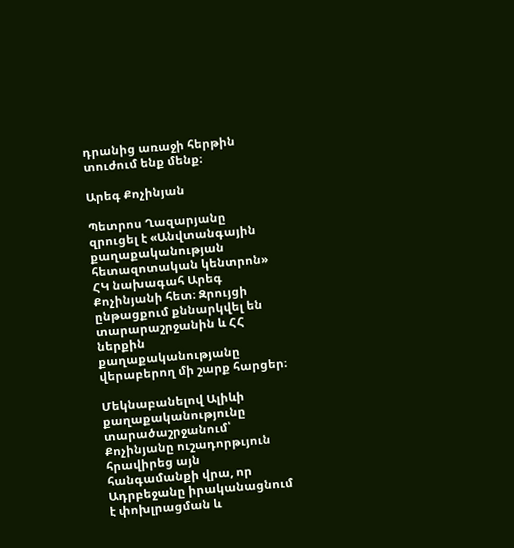դրանից առաջի հերթին տուժում ենք մենք։

Արեգ Քոչինյան

Պետրոս Ղազարյանը զրուցել է «Անվտանգային քաղաքականության հետազոտական կենտրոն» ՀԿ նախագահ Արեգ Քոչինյանի հետ։ Զրույցի ընթացքում քննարկվել են տարարաշրջանին և ՀՀ ներքին քաղաքականությանը վերաբերող մի շարք հարցեր։

Մեկնաբանելով Ալիևի քաղաքականությունը տարածաշրջանում՝ Քոչինյանը ուշադորթւյուն հրավիրեց այն հանգամանքի վրա, որ Ադրբեջանը իրականացնում է փոխլրացման և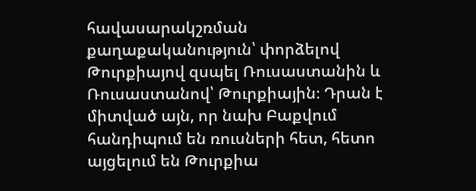հավասարակշռման քաղաքականություն՝ փորձելով Թուրքիայով զսպել Ռուսաստանին և Ռուսաստանով՝ Թուրքիային։ Դրան է միտված այն, որ նախ Բաքվում հանդիպում են ռուսների հետ, հետո այցելում են Թուրքիա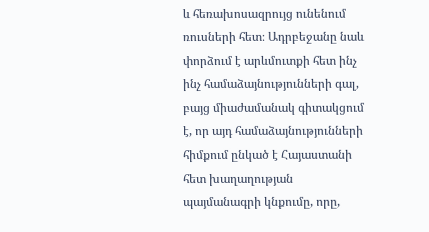և հեռախոսազրույց ունենում ռուսների հետ։ Ադրբեջանը նաև փորձում է արևմուտքի հետ ինչ ինչ համաձայնությունների գալ, բայց միաժամանակ գիտակցում է, որ այդ համաձայնությունների հիմքում ընկած է Հայաստանի հետ խաղաղության պայմանագրի կնքումը, որը,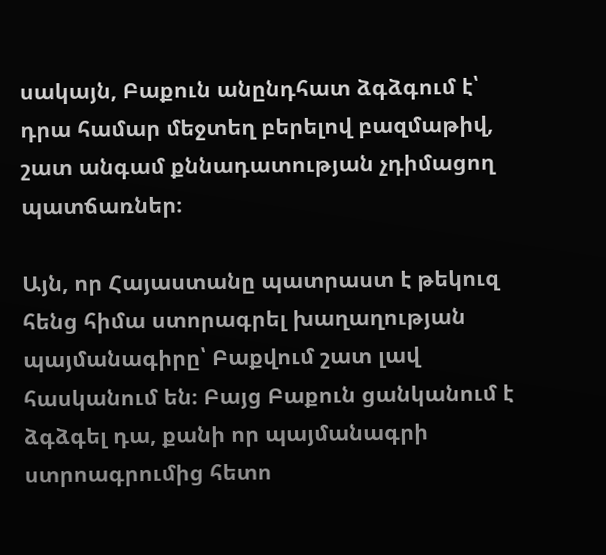սակայն, Բաքուն անընդհատ ձգձգում է՝ դրա համար մեջտեղ բերելով բազմաթիվ, շատ անգամ քննադատության չդիմացող պատճառներ։

Այն, որ Հայաստանը պատրաստ է թեկուզ հենց հիմա ստորագրել խաղաղության պայմանագիրը՝ Բաքվում շատ լավ հասկանում են։ Բայց Բաքուն ցանկանում է ձգձգել դա, քանի որ պայմանագրի ստրոագրումից հետո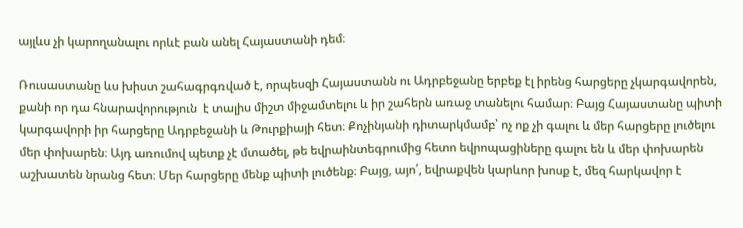այլևս չի կարողանալու որևէ բան անել Հայաստանի դեմ։

Ռուսաստանը ևս խիստ շահագրգռված է, որպեսզի Հայաստանն ու Ադրբեջանը երբեք էլ իրենց հարցերը չկարգավորեն, քանի որ դա հնարավորություն  է տալիս միշտ միջամտելու և իր շահերն առաջ տանելու համար։ Բայց Հայաստանը պիտի կարգավորի իր հարցերը Ադրբեջանի և Թուրքիայի հետ։ Քոչինյանի դիտարկմամբ՝ ոչ ոք չի գալու և մեր հարցերը լուծելու մեր փոխարեն։ Այդ առումով պետք չէ մտածել, թե եվրաինտեգրումից հետո եվրոպացիները գալու են և մեր փոխարեն աշխատեն նրանց հետ։ Մեր հարցերը մենք պիտի լուծենք։ Բայց, այո՛, եվրաքվեն կարևոր խոսք է, մեզ հարկավոր է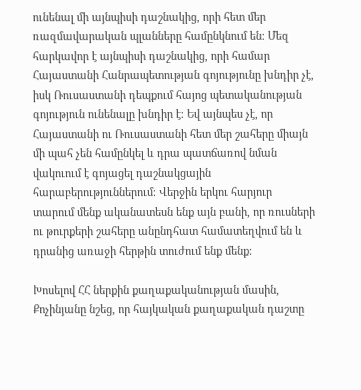ունենալ մի այնպիսի դաշնակից, որի հետ մեր ռազմավարական պլանները համընկնում են։ Մեզ հարկավոր է այնպիսի դաշնակից, որի համար Հայաստանի Հանրապետության գոյությունը խնդիր չէ, իսկ Ռուսաստանի դեպքում հայոց պետականության գոյություն ունենալը խնդիր է։ Եվ այնպես չէ, որ Հայաստանի ու Ռուսաստանի հետ մեր շահերը միայն մի պահ չեն համընկել և դրա պատճառով նման վակուում է գոյացել դաշնակցային հարաբերություններում։ Վերջին երկու հարյուր տարում մենք ականատեսն ենք այն բանի, որ ռուսների ու թուրքերի շահերը անընդհատ համատեղվում են և դրանից առաջի հերթին տուժում ենք մենք։

Խոսելով ՀՀ ներքին քաղաքականության մասին, Քոչինյանը նշեց, որ հայկական քաղաքական դաշտը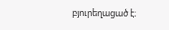բյուրեղացած է։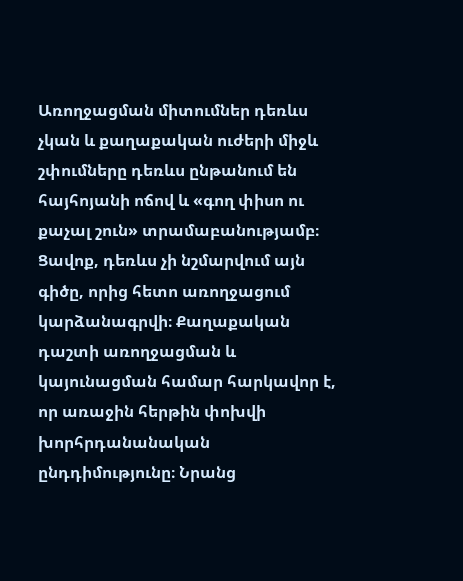Առողջացման միտումներ դեռևս չկան և քաղաքական ուժերի միջև շփումները դեռևս ընթանում են հայհոյանի ոճով և «գող փիսո ու քաչալ շուն» տրամաբանությամբ։ Ցավոք, դեռևս չի նշմարվում այն գիծը, որից հետո առողջացում կարձանագրվի։ Քաղաքական դաշտի առողջացման և կայունացման համար հարկավոր է, որ առաջին հերթին փոխվի խորհրդանանական ընդդիմությունը։ Նրանց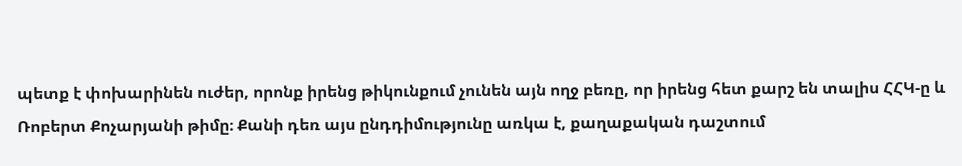պետք է փոխարինեն ուժեր, որոնք իրենց թիկունքում չունեն այն ողջ բեռը, որ իրենց հետ քարշ են տալիս ՀՀԿ‑ը և Ռոբերտ Քոչարյանի թիմը։ Քանի դեռ այս ընդդիմությունը առկա է, քաղաքական դաշտում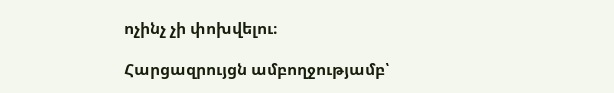ոչինչ չի փոխվելու։

Հարցազրույցն ամբողջությամբ՝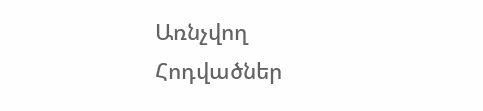Առնչվող Հոդվածներ